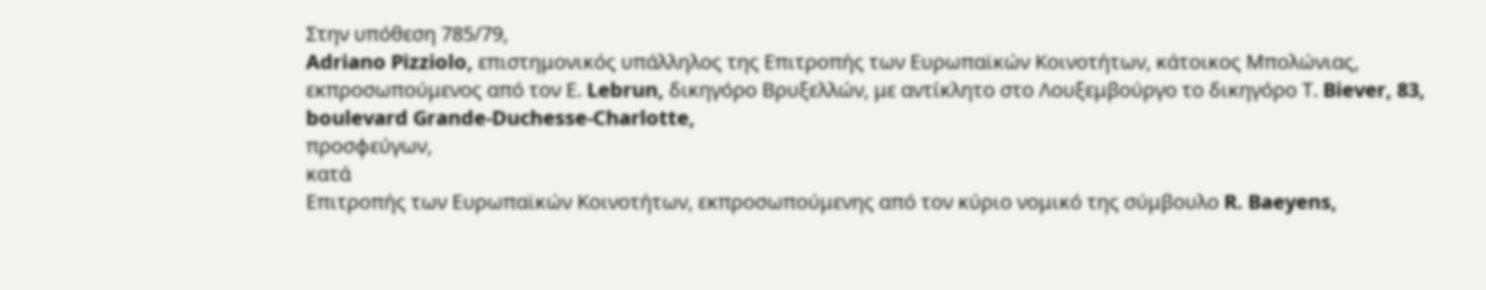Στην υπόθεση 785/79,
Adriano Pizziolo, επιστημονικός υπάλληλος της Επιτροπής των Ευρωπαϊκών Κοινοτήτων, κάτοικος Μπολώνιας, εκπροσωπούμενος από τον Ε. Lebrun, δικηγόρο Βρυξελλών, με αντίκλητο στο Λουξεμβούργο το δικηγόρο Τ. Biever, 83, boulevard Grande-Duchesse-Charlotte,
προσφεύγων,
κατά
Επιτροπής των Ευρωπαϊκών Κοινοτήτων, εκπροσωπούμενης από τον κύριο νομικό της σύμβουλο R. Baeyens,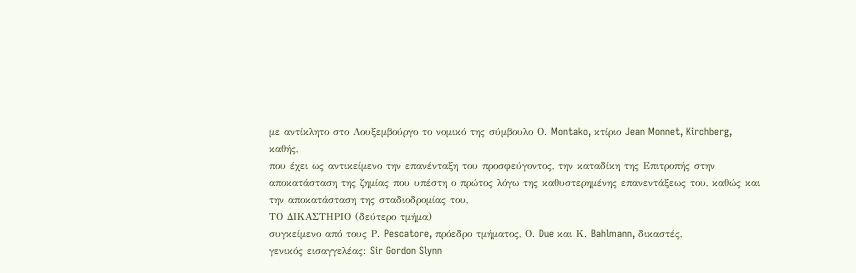με αντίκλητο στο Λουξεμβούργο το νομικό της σύμβουλο Ο. Montako, κτίριο Jean Monnet, Kirchberg,
καθής,
που έχει ως αντικείμενο την επανένταξη του προσφεύγοντος, την καταδίκη της Επιτροπής στην αποκατάσταση της ζημίας που υπέστη ο πρώτος λόγω της καθυστερημένης επανεντάξεως του, καθώς και την αποκατάσταση της σταδιοδρομίας του,
ΤΟ ΔΙΚΑΣΤΗΡΙΟ (δεύτερο τμήμα)
συγκείμενο από τους Ρ. Pescatore, πρόεδρο τμήματος, Ο. Due και Κ. Bahlmann, δικαστές,
γενικός εισαγγελέας: Sir Gordon Slynn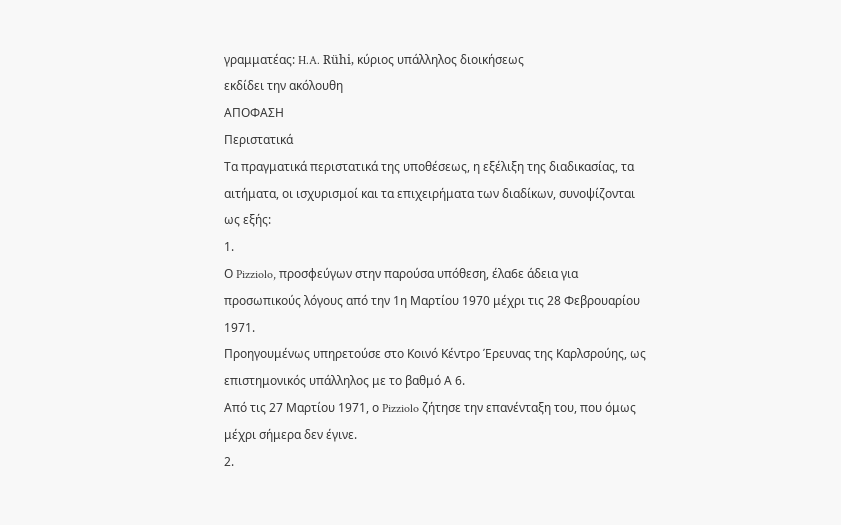γραμματέας: H.A. Rühi, κύριος υπάλληλος διοικήσεως
εκδίδει την ακόλουθη
ΑΠΟΦΑΣΗ
Περιστατικά
Τα πραγματικά περιστατικά της υποθέσεως, η εξέλιξη της διαδικασίας, τα αιτήματα, οι ισχυρισμοί και τα επιχειρήματα των διαδίκων, συνοψίζονται ως εξής:
1.
Ο Pizziolo, προσφεύγων στην παρούσα υπόθεση, έλα6ε άδεια για προσωπικούς λόγους από την 1η Μαρτίου 1970 μέχρι τις 28 Φεβρουαρίου 1971.
Προηγουμένως υπηρετούσε στο Κοινό Κέντρο Έρευνας της Καρλσρούης, ως επιστημονικός υπάλληλος με το βαθμό Α 6.
Από τις 27 Μαρτίου 1971, ο Pizziolo ζήτησε την επανένταξη του, που όμως μέχρι σήμερα δεν έγινε.
2.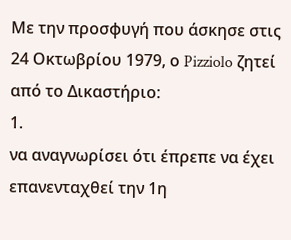Με την προσφυγή που άσκησε στις 24 Οκτωβρίου 1979, ο Pizziolo ζητεί από το Δικαστήριο:
1.
να αναγνωρίσει ότι έπρεπε να έχει επανενταχθεί την 1η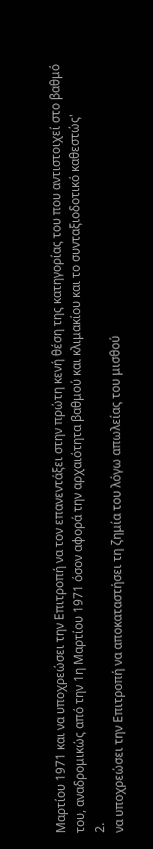Μαρτίου 1971 και να υποχρεώσει την Επιτροπή να τον επανεντάξει στην πρώτη κενή θέση της κατηγορίας του που αντιστοιχεί στο βαθμό του, αναδρομικώς από την 1η Μαρτίου 1971 όσον αφορά την αρχαιότητα βαθμού και κλιμακίου και το συνταξιοδοτικό καθεστώς'
2.
να υποχρεώσει την Επιτροπή να αποκαταστήσει τη ζημία του λόγω απωλείας του μισθού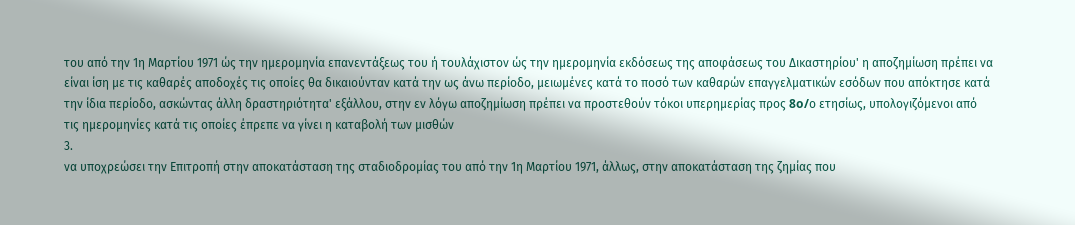του από την 1η Μαρτίου 1971 ώς την ημερομηνία επανεντάξεως του ή τουλάχιστον ώς την ημερομηνία εκδόσεως της αποφάσεως του Δικαστηρίου' η αποζημίωση πρέπει να είναι ίση με τις καθαρές αποδοχές τις οποίες θα δικαιούνταν κατά την ως άνω περίοδο, μειωμένες κατά το ποσό των καθαρών επαγγελματικών εσόδων που απόκτησε κατά την ίδια περίοδο, ασκώντας άλλη δραστηριότητα' εξάλλου, στην εν λόγω αποζημίωση πρέπει να προστεθούν τόκοι υπερημερίας προς 8o/ο ετησίως, υπολογιζόμενοι από τις ημερομηνίες κατά τις οποίες έπρεπε να γίνει η καταβολή των μισθών
3.
να υποχρεώσει την Επιτροπή στην αποκατάσταση της σταδιοδρομίας του από την 1η Μαρτίου 1971, άλλως, στην αποκατάσταση της ζημίας που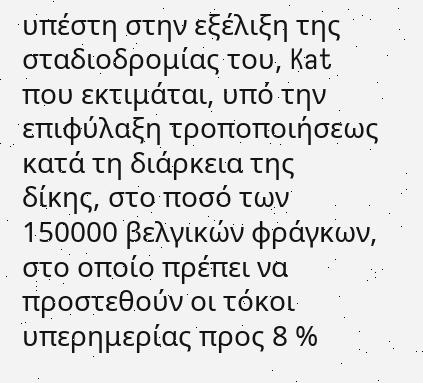υπέστη στην εξέλιξη της σταδιοδρομίας του, Kat που εκτιμάται, υπό την επιφύλαξη τροποποιήσεως κατά τη διάρκεια της δίκης, στο ποσό των 150000 βελγικών φράγκων, στο οποίο πρέπει να προστεθούν οι τόκοι υπερημερίας προς 8 %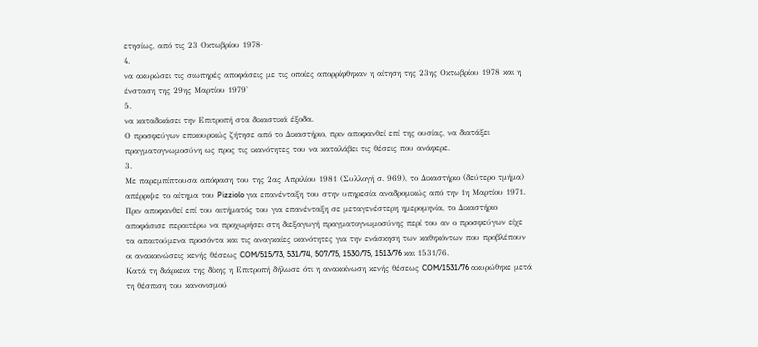ετησίως, από τις 23 Οκτωβρίου 1978·
4.
να ακυρώσει τις σιωπηρές αποφάσεις με τις οποίες απορρίφθηκαν η αίτηση της 23ης Οκτωβρίου 1978 και η ένσταση της 29ης Μαρτίου 1979'
5.
να καταδικάσει την Επιτροπή στα δικαστικά έξοδα.
Ο προσφεύγων επικουρικώς ζήτησε από το Δικαστήριο, πριν αποφανθεί επί της ουσίας, να διατάξει πραγματογνωμοσύνη ως προς τις ικανότητες του να καταλάβει τις θέσεις που ανάφερε.
3.
Με παρεμπίπτουσα απόφαση του της 2ας Απριλίου 1981 (Συλλογή σ. 969), το Δικαστήριο (δεύτερο τμήμα) απέρριψε το αίτημα του Pizziolo για επανένταξη του στην υπηρεσία αναδρομικώς από την 1η Μαρτίου 1971.
Πριν αποφανθεί επί του αιτήματός του για επανένταξη σε μεταγενέστερη ημερομηνία, το Δικαστήριο αποφάσισε περαιτέρω να προχωρήσει στη διεξαγωγή πραγματογνωμοσύνης περί του αν ο προσφεύγων είχε τα απαιτούμενα προσόντα και τις αναγκαίες ικανότητες για την ενάσκηση των καθηκόντων που προβλέπουν οι ανακοινώσεις κενής θέσεως COM/515/73, 531/74, 507/75, 1530/75, 1513/76 και 1531/76.
Κατά τη διάρκεια της δίκης η Επιτροπή δήλωσε ότι η ανακοίνωση κενής θέσεως COM/1531/76 ακυρώθηκε μετά τη θέσπιση του κανονισμού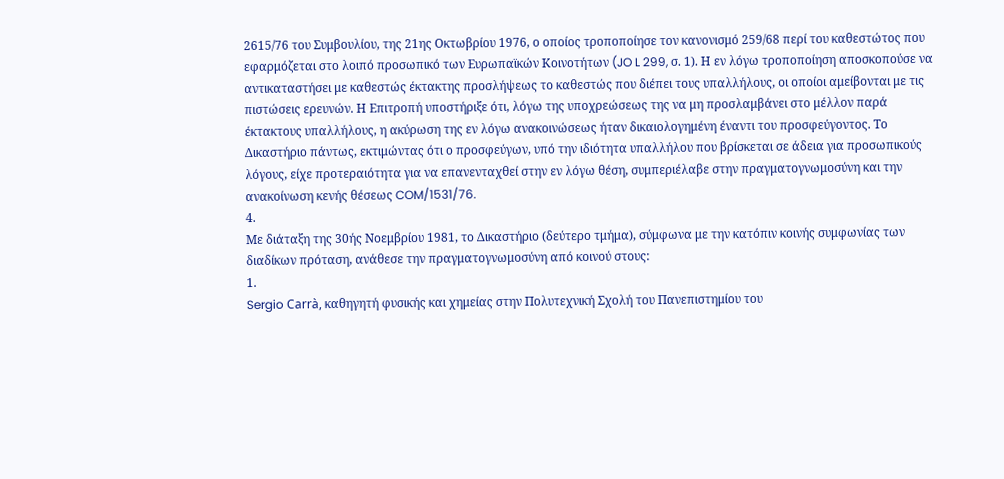2615/76 του Συμβουλίου, της 21ης Οκτωβρίου 1976, ο οποίος τροποποίησε τον κανονισμό 259/68 περί του καθεστώτος που εφαρμόζεται στο λοιπό προσωπικό των Ευρωπαϊκών Κοινοτήτων (JO L 299, σ. 1). Η εν λόγω τροποποίηση αποσκοπούσε να αντικαταστήσει με καθεστώς έκτακτης προσλήψεως το καθεστώς που διέπει τους υπαλλήλους, οι οποίοι αμείβονται με τις πιστώσεις ερευνών. Η Επιτροπή υποστήριξε ότι, λόγω της υποχρεώσεως της να μη προσλαμβάνει στο μέλλον παρά έκτακτους υπαλλήλους, η ακύρωση της εν λόγω ανακοινώσεως ήταν δικαιολογημένη έναντι του προσφεύγοντος. Το Δικαστήριο πάντως, εκτιμώντας ότι ο προσφεύγων, υπό την ιδιότητα υπαλλήλου που βρίσκεται σε άδεια για προσωπικούς λόγους, είχε προτεραιότητα για να επανενταχθεί στην εν λόγω θέση, συμπεριέλαβε στην πραγματογνωμοσύνη και την ανακοίνωση κενής θέσεως COM/1531/76.
4.
Με διάταξη της 30ής Νοεμβρίου 1981, το Δικαστήριο (δεύτερο τμήμα), σύμφωνα με την κατόπιν κοινής συμφωνίας των διαδίκων πρόταση, ανάθεσε την πραγματογνωμοσύνη από κοινού στους:
1.
Sergio Carrà, καθηγητή φυσικής και χημείας στην Πολυτεχνική Σχολή του Πανεπιστημίου του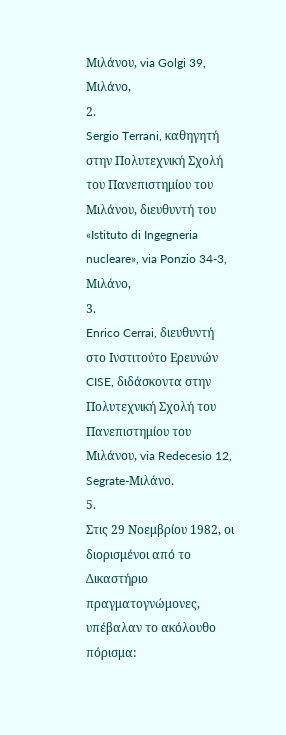Μιλάνου, via Golgi 39, Μιλάνο,
2.
Sergio Terrani, καθηγητή στην Πολυτεχνική Σχολή του Πανεπιστημίου του Μιλάνου, διευθυντή του «Istituto di Ingegneria nucleare», via Ponzio 34-3, Μιλάνο,
3.
Enrico Cerrai, διευθυντή στο Ινστιτούτο Ερευνών CISE, διδάσκοντα στην Πολυτεχνική Σχολή του Πανεπιστημίου του Μιλάνου, via Redecesio 12, Segrate-Μιλάνο.
5.
Στις 29 Νοεμβρίου 1982, οι διορισμένοι από το Δικαστήριο πραγματογνώμονες, υπέβαλαν το ακόλουθο πόρισμα: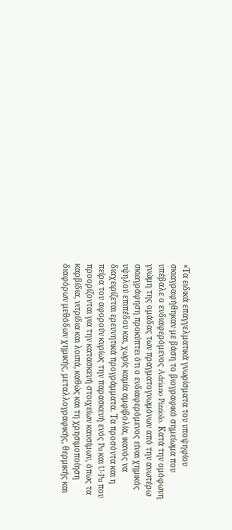«Τα ειδικά επαγγελματικά γνωρίσματα του υποψηφίου σκιαγραφήθηκαν με βάση το βιογραφικό σημείωμα που υπέβαλε ο ενδιαφερόμενος Adriano Pizziolo. Κατά την ομόφωνη γνώμη της ομάδας των πραγματογνωμόνων από την ανωτέρω σκιαγράφηση προκύπτει ότι ο ενδιαφερόμενος είναι χημικός υψηλού επιπέδου και, χωρίς καμία αμφιβολία, ικανός να διαχειρίζεται ερευνητικά προγράμματα. Τα προσόντα και η πείρα του αφορούν κυρίως την παρασκευή ενός Pu και U-Pu που προορίζονται για την κατασκευή στοιχείων καυσίμων, όπως τα καρβίδια, νιτρίδια και λοιπά, καθώς και τη χρησιμοποίηση διαφόρων μεθόδων χημικής, μεταλλογραφικής, θερμικής και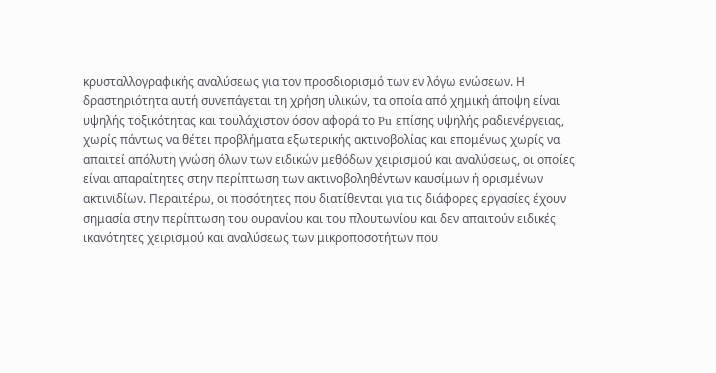κρυσταλλογραφικής αναλύσεως για τον προσδιορισμό των εν λόγω ενώσεων. Η δραστηριότητα αυτή συνεπάγεται τη χρήση υλικών, τα οποία από χημική άποψη είναι υψηλής τοξικότητας και τουλάχιστον όσον αφορά το Pu επίσης υψηλής ραδιενέργειας, χωρίς πάντως να θέτει προβλήματα εξωτερικής ακτινοβολίας και επομένως χωρίς να απαιτεί απόλυτη γνώση όλων των ειδικών μεθόδων χειρισμού και αναλύσεως, οι οποίες είναι απαραίτητες στην περίπτωση των ακτινοβοληθέντων καυσίμων ή ορισμένων ακτινιδίων. Περαιτέρω, οι ποσότητες που διατίθενται για τις διάφορες εργασίες έχουν σημασία στην περίπτωση του ουρανίου και του πλουτωνίου και δεν απαιτούν ειδικές ικανότητες χειρισμού και αναλύσεως των μικροποσοτήτων που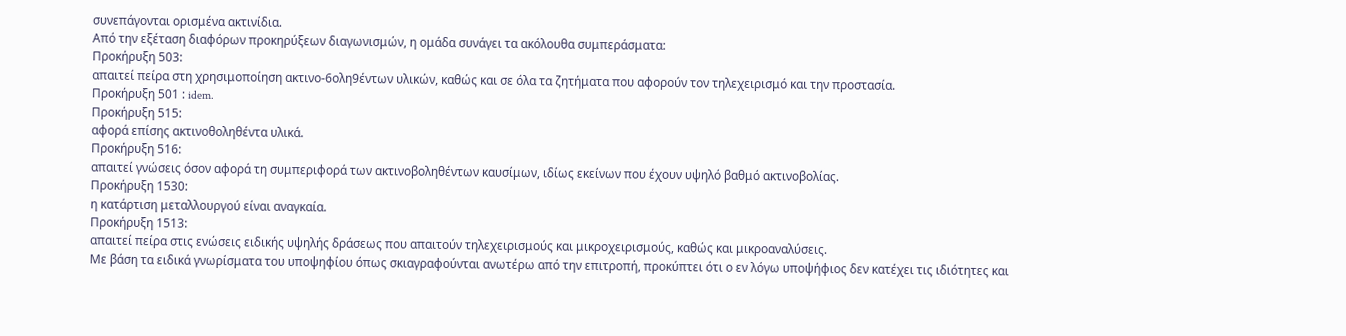συνεπάγονται ορισμένα ακτινίδια.
Από την εξέταση διαφόρων προκηρύξεων διαγωνισμών, η ομάδα συνάγει τα ακόλουθα συμπεράσματα:
Προκήρυξη 503:
απαιτεί πείρα στη χρησιμοποίηση ακτινο-6ολη9έντων υλικών, καθώς και σε όλα τα ζητήματα που αφορούν τον τηλεχειρισμό και την προστασία.
Προκήρυξη 501 : idem.
Προκήρυξη 515:
αφορά επίσης ακτινοθοληθέντα υλικά.
Προκήρυξη 516:
απαιτεί γνώσεις όσον αφορά τη συμπεριφορά των ακτινοβοληθέντων καυσίμων, ιδίως εκείνων που έχουν υψηλό βαθμό ακτινοβολίας.
Προκήρυξη 1530:
η κατάρτιση μεταλλουργού είναι αναγκαία.
Προκήρυξη 1513:
απαιτεί πείρα στις ενώσεις ειδικής υψηλής δράσεως που απαιτούν τηλεχειρισμούς και μικροχειρισμούς, καθώς και μικροαναλύσεις.
Με βάση τα ειδικά γνωρίσματα του υποψηφίου όπως σκιαγραφούνται ανωτέρω από την επιτροπή, προκύπτει ότι ο εν λόγω υποψήφιος δεν κατέχει τις ιδιότητες και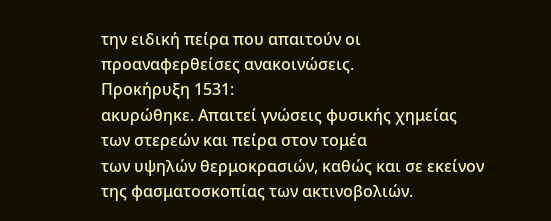την ειδική πείρα που απαιτούν οι προαναφερθείσες ανακοινώσεις.
Προκήρυξη 1531:
ακυρώθηκε. Απαιτεί γνώσεις φυσικής χημείας των στερεών και πείρα στον τομέα
των υψηλών θερμοκρασιών, καθώς και σε εκείνον της φασματοσκοπίας των ακτινοβολιών.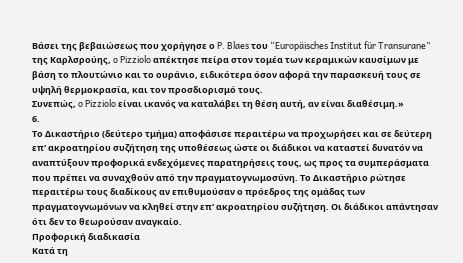Βάσει της βεβαιώσεως που χορήγησε ο P. Blaes του “Europäisches Institut für Transurane” της Καρλσρούης, o Pizziolo απέκτησε πείρα στον τομέα των κεραμικών καυσίμων με βάση το πλουτώνιο και το ουράνιο, ειδικότερα όσον αφορά την παρασκευή τους σε υψηλή θερμοκρασία, και τον προσδιορισμό τους.
Συνεπώς, o Pizziolo είναι ικανός να καταλάβει τη θέση αυτή, αν είναι διαθέσιμη.»
6.
Το Δικαστήριο (δεύτερο τμήμα) αποφάσισε περαιτέρω να προχωρήσει και σε δεύτερη επ' ακροατηρίου συζήτηση της υποθέσεως ώστε οι διάδικοι να καταστεί δυνατόν να αναπτύξουν προφορικά ενδεχόμενες παρατηρήσεις τους, ως προς τα συμπεράσματα που πρέπει να συναχθούν από την πραγματογνωμοσύνη. Το Δικαστήριο ρώτησε περαιτέρω τους διαδίκους αν επιθυμούσαν ο πρόεδρος της ομάδας των πραγματογνωμόνων να κληθεί στην επ' ακροατηρίου συζήτηση. Οι διάδικοι απάντησαν ότι δεν το θεωρούσαν αναγκαίο.
Προφορική διαδικασία
Κατά τη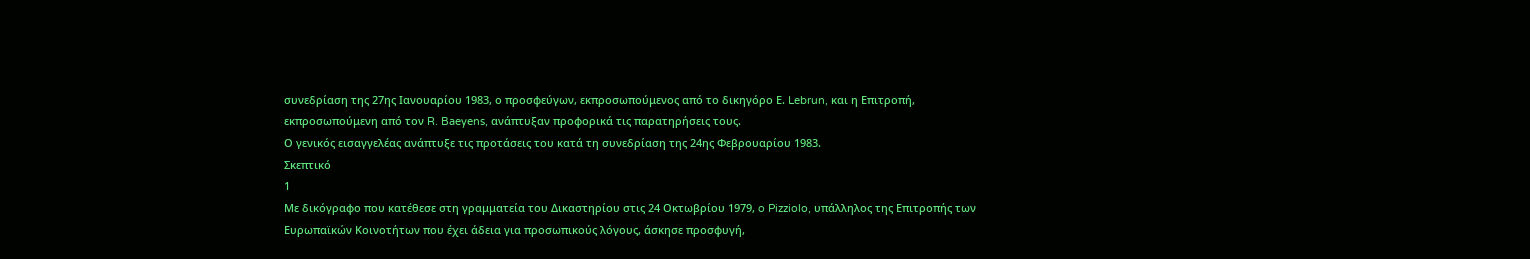συνεδρίαση της 27ης Ιανουαρίου 1983, ο προσφεύγων, εκπροσωπούμενος από το δικηγόρο Ε. Lebrun, και η Επιτροπή, εκπροσωπούμενη από τον R. Baeyens, ανάπτυξαν προφορικά τις παρατηρήσεις τους.
Ο γενικός εισαγγελέας ανάπτυξε τις προτάσεις του κατά τη συνεδρίαση της 24ης Φεβρουαρίου 1983.
Σκεπτικό
1
Με δικόγραφο που κατέθεσε στη γραμματεία του Δικαστηρίου στις 24 Οκτωβρίου 1979, o Pizziolo, υπάλληλος της Επιτροπής των Ευρωπαϊκών Κοινοτήτων που έχει άδεια για προσωπικούς λόγους, άσκησε προσφυγή,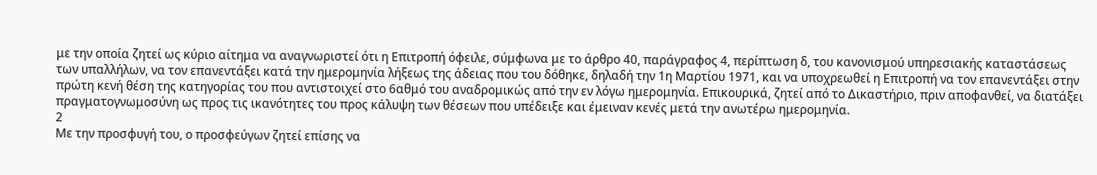με την οποία ζητεί ως κύριο αίτημα να αναγνωριστεί ότι η Επιτροπή όφειλε, σύμφωνα με το άρθρο 40, παράγραφος 4, περίπτωση δ, του κανονισμού υπηρεσιακής καταστάσεως των υπαλλήλων, να τον επανεντάξει κατά την ημερομηνία λήξεως της άδειας που του δόθηκε, δηλαδή την 1η Μαρτίου 1971, και να υποχρεωθεί η Επιτροπή να τον επανεντάξει στην πρώτη κενή θέση της κατηγορίας του που αντιστοιχεί στο 6αθμό του αναδρομικώς από την εν λόγω ημερομηνία. Επικουρικά, ζητεί από το Δικαστήριο, πριν αποφανθεί, να διατάξει πραγματογνωμοσύνη ως προς τις ικανότητες του προς κάλυψη των θέσεων που υπέδειξε και έμειναν κενές μετά την ανωτέρω ημερομηνία.
2
Με την προσφυγή του, ο προσφεύγων ζητεί επίσης να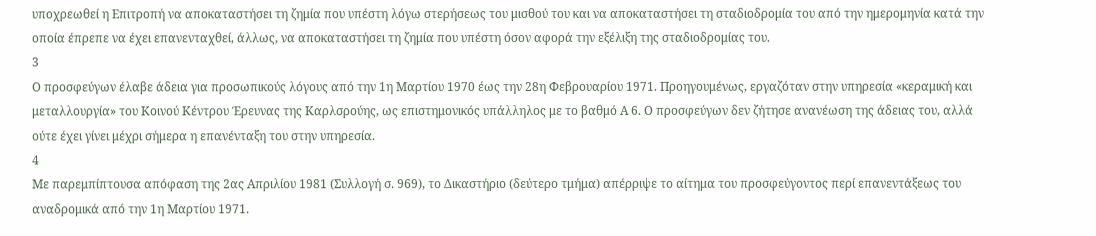υποχρεωθεί η Επιτροπή να αποκαταστήσει τη ζημία που υπέστη λόγω στερήσεως του μισθού του και να αποκαταστήσει τη σταδιοδρομία του από την ημερομηνία κατά την οποία έπρεπε να έχει επανενταχθεί, άλλως, να αποκαταστήσει τη ζημία που υπέστη όσον αφορά την εξέλιξη της σταδιοδρομίας του.
3
Ο προσφεύγων έλαβε άδεια για προσωπικούς λόγους από την 1η Μαρτίου 1970 έως την 28η Φεβρουαρίου 1971. Προηγουμένως, εργαζόταν στην υπηρεσία «κεραμική και μεταλλουργία» του Κοινού Κέντρου Έρευνας της Καρλσρούης, ως επιστημονικός υπάλληλος με το βαθμό Α 6. Ο προσφεύγων δεν ζήτησε ανανέωση της άδειας του, αλλά ούτε έχει γίνει μέχρι σήμερα η επανένταξη του στην υπηρεσία.
4
Με παρεμπίπτουσα απόφαση της 2ας Απριλίου 1981 (Συλλογή σ. 969), το Δικαστήριο (δεύτερο τμήμα) απέρριψε το αίτημα του προσφεύγοντος περί επανεντάξεως του αναδρομικά από την 1η Μαρτίου 1971.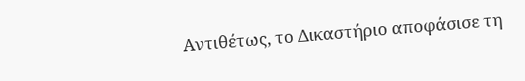Αντιθέτως, το Δικαστήριο αποφάσισε τη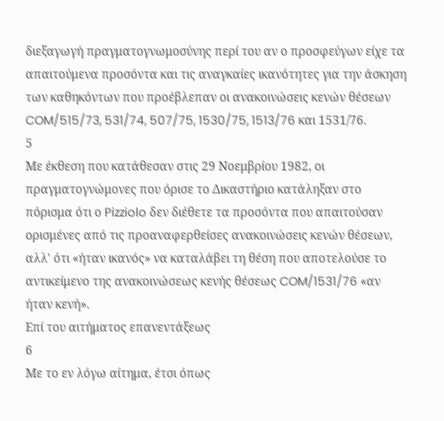διεξαγωγή πραγματογνωμοσύνης περί του αν ο προσφεύγων είχε τα απαιτούμενα προσόντα και τις αναγκαίες ικανότητες για την άσκηση των καθηκόντων που προέβλεπαν οι ανακοινώσεις κενών θέσεων COM/515/73, 531/74, 507/75, 1530/75, 1513/76 και 1531/76.
5
Με έκθεση που κατάθεσαν στις 29 Νοεμβρίου 1982, οι πραγματογνώμονες που όρισε το Δικαστήριο κατάληξαν στο πόρισμα ότι ο Pizziolo δεν διέθετε τα προσόντα που απαιτούσαν ορισμένες από τις προαναφερθείσες ανακοινώσεις κενών θέσεων, αλλ' ότι «ήταν ικανός» να καταλάβει τη θέση που αποτελούσε το αντικείμενο της ανακοινώσεως κενής θέσεως COM/1531/76 «αν ήταν κενή».
Επί του αιτήματος επανεντάξεως
6
Με το εν λόγω αίτημα, έτσι όπως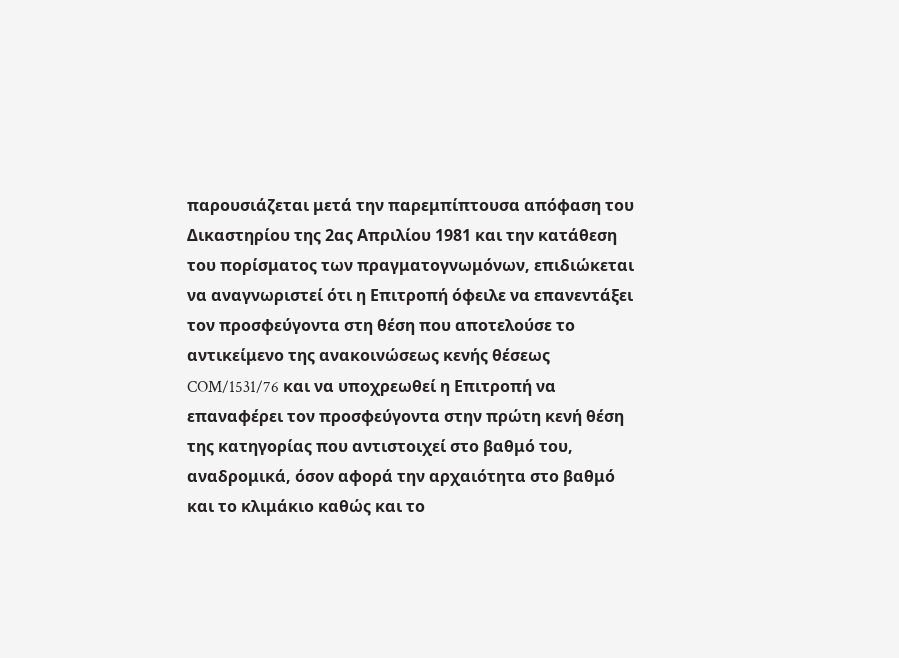παρουσιάζεται μετά την παρεμπίπτουσα απόφαση του Δικαστηρίου της 2ας Απριλίου 1981 και την κατάθεση του πορίσματος των πραγματογνωμόνων, επιδιώκεται να αναγνωριστεί ότι η Επιτροπή όφειλε να επανεντάξει τον προσφεύγοντα στη θέση που αποτελούσε το αντικείμενο της ανακοινώσεως κενής θέσεως COM/1531/76 και να υποχρεωθεί η Επιτροπή να επαναφέρει τον προσφεύγοντα στην πρώτη κενή θέση της κατηγορίας που αντιστοιχεί στο βαθμό του, αναδρομικά, όσον αφορά την αρχαιότητα στο βαθμό και το κλιμάκιο καθώς και το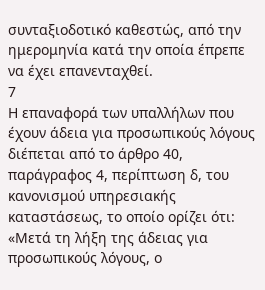συνταξιοδοτικό καθεστώς, από την ημερομηνία κατά την οποία έπρεπε να έχει επανενταχθεί.
7
Η επαναφορά των υπαλλήλων που έχουν άδεια για προσωπικούς λόγους διέπεται από το άρθρο 40, παράγραφος 4, περίπτωση δ, του κανονισμού υπηρεσιακής καταστάσεως, το οποίο ορίζει ότι:
«Μετά τη λήξη της άδειας για προσωπικούς λόγους, ο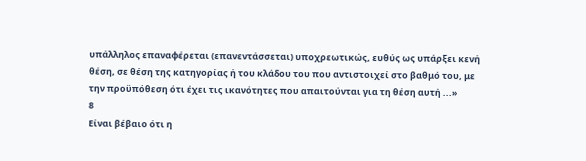υπάλληλος επαναφέρεται (επανεντάσσεται) υποχρεωτικώς, ευθύς ως υπάρξει κενή θέση, σε θέση της κατηγορίας ή του κλάδου του που αντιστοιχεί στο βαθμό του, με την προϋπόθεση ότι έχει τις ικανότητες που απαιτούνται για τη θέση αυτή ...»
8
Είναι βέβαιο ότι η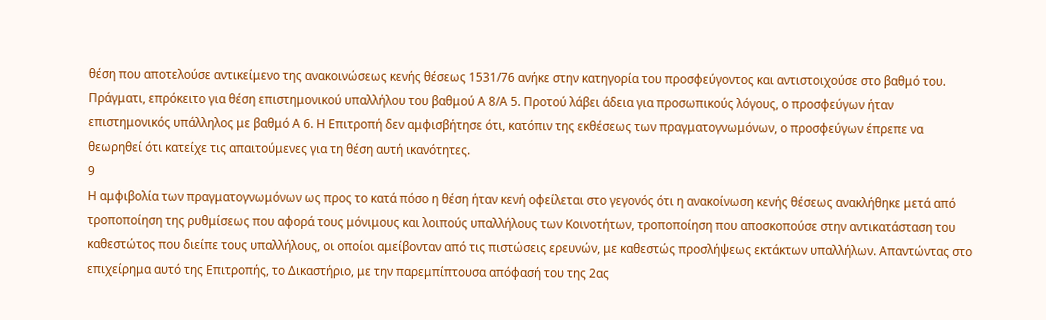θέση που αποτελούσε αντικείμενο της ανακοινώσεως κενής θέσεως 1531/76 ανήκε στην κατηγορία του προσφεύγοντος και αντιστοιχούσε στο βαθμό του. Πράγματι, επρόκειτο για θέση επιστημονικού υπαλλήλου του βαθμού Α 8/Α 5. Προτού λάβει άδεια για προσωπικούς λόγους, ο προσφεύγων ήταν επιστημονικός υπάλληλος με βαθμό Α 6. Η Επιτροπή δεν αμφισβήτησε ότι, κατόπιν της εκθέσεως των πραγματογνωμόνων, ο προσφεύγων έπρεπε να θεωρηθεί ότι κατείχε τις απαιτούμενες για τη θέση αυτή ικανότητες.
9
Η αμφιβολία των πραγματογνωμόνων ως προς το κατά πόσο η θέση ήταν κενή οφείλεται στο γεγονός ότι η ανακοίνωση κενής θέσεως ανακλήθηκε μετά από τροποποίηση της ρυθμίσεως που αφορά τους μόνιμους και λοιπούς υπαλλήλους των Κοινοτήτων, τροποποίηση που αποσκοπούσε στην αντικατάσταση του καθεστώτος που διείπε τους υπαλλήλους, οι οποίοι αμείβονταν από τις πιστώσεις ερευνών, με καθεστώς προσλήψεως εκτάκτων υπαλλήλων. Απαντώντας στο επιχείρημα αυτό της Επιτροπής, το Δικαστήριο, με την παρεμπίπτουσα απόφασή του της 2ας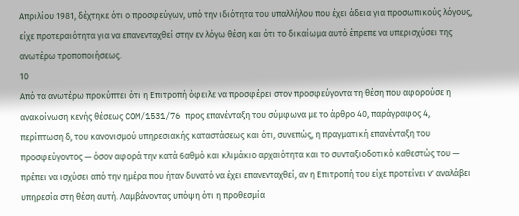Απριλίου 1981, δέχτηκε ότι ο προσφεύγων, υπό την ιδιότητα του υπαλλήλου που έχει άδεια για προσωπικούς λόγους, είχε προτεραιότητα για να επανενταχθεί στην εν λόγω θέση και ότι το δικαίωμα αυτό έπρεπε να υπερισχύσει της ανωτέρω τροποποιήσεως.
10
Από τα ανωτέρω προκύπτει ότι η Επιτροπή όφειλε να προσφέρει στον προσφεύγοντα τη θέση που αφορούσε η ανακοίνωση κενής θέσεως COM/1531/76 προς επανένταξη του σύμφωνα με το άρθρο 40, παράγραφος 4, περίπτωση δ, του κανονισμού υπηρεσιακής καταστάσεως και ότι, συνεπώς, η πραγματική επανένταξη του προσφεύγοντος — όσον αφορά την κατά 6αθμό και κλιμάκιο αρχαιότητα και το συνταξιοδοτικό καθεστώς του — πρέπει να ισχύσει από την ημέρα που ήταν δυνατό να έχει επανενταχθεί, αν η Επιτροπή του είχε προτείνει ν' αναλάβει υπηρεσία στη θέση αυτή. Λαμβάνοντας υπόψη ότι η προθεσμία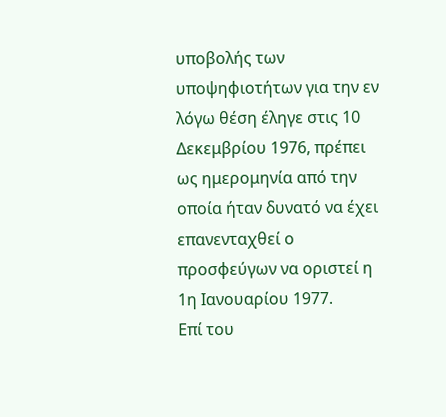υποβολής των υποψηφιοτήτων για την εν λόγω θέση έληγε στις 10 Δεκεμβρίου 1976, πρέπει ως ημερομηνία από την οποία ήταν δυνατό να έχει επανενταχθεί ο προσφεύγων να οριστεί η 1η Ιανουαρίου 1977.
Επί του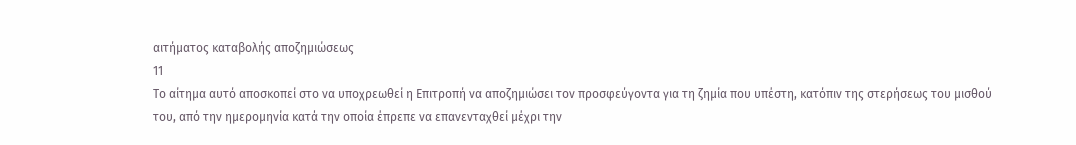αιτήματος καταβολής αποζημιώσεως
11
Το αίτημα αυτό αποσκοπεί στο να υποχρεωθεί η Επιτροπή να αποζημιώσει τον προσφεύγοντα για τη ζημία που υπέστη, κατόπιν της στερήσεως του μισθού του, από την ημερομηνία κατά την οποία έπρεπε να επανενταχθεί μέχρι την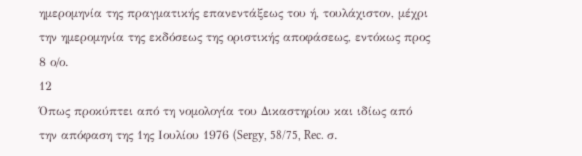ημερομηνία της πραγματικής επανεντάξεως του ή, τουλάχιστον, μέχρι την ημερομηνία της εκδόσεως της οριστικής αποφάσεως, εντόκως προς 8 ο/ο.
12
Όπως προκύπτει από τη νομολογία του Δικαστηρίου και ιδίως από την απόφαση της 1ης Ιουλίου 1976 (Sergy, 58/75, Rec. σ.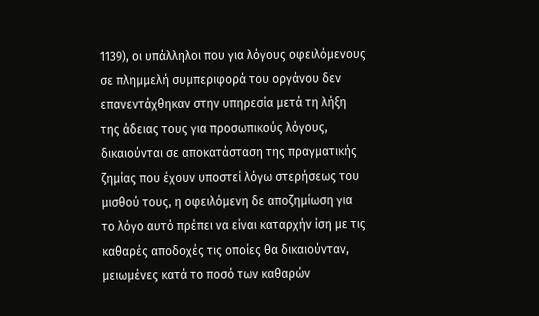1139), οι υπάλληλοι που για λόγους οφειλόμενους σε πλημμελή συμπεριφορά του οργάνου δεν επανεντάχθηκαν στην υπηρεσία μετά τη λήξη της άδειας τους για προσωπικούς λόγους, δικαιούνται σε αποκατάσταση της πραγματικής ζημίας που έχουν υποστεί λόγω στερήσεως του μισθού τους, η οφειλόμενη δε αποζημίωση για το λόγο αυτό πρέπει να είναι καταρχήν ίση με τις καθαρές αποδοχές τις οποίες θα δικαιούνταν, μειωμένες κατά το ποσό των καθαρών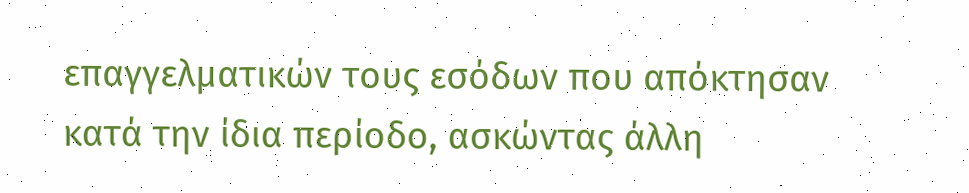επαγγελματικών τους εσόδων που απόκτησαν κατά την ίδια περίοδο, ασκώντας άλλη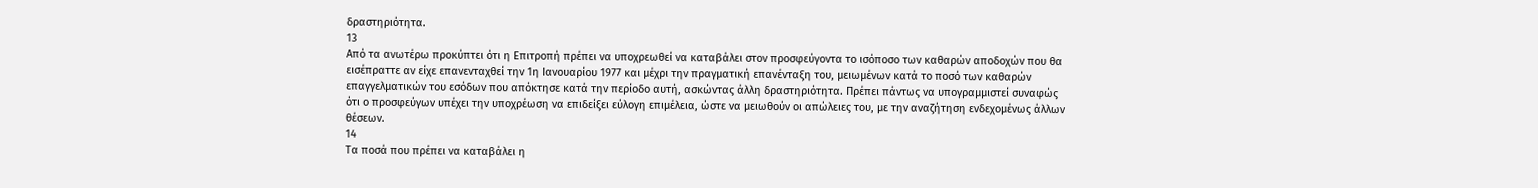δραστηριότητα.
13
Από τα ανωτέρω προκύπτει ότι η Επιτροπή πρέπει να υποχρεωθεί να καταβάλει στον προσφεύγοντα το ισόποσο των καθαρών αποδοχών που θα εισέπραττε αν είχε επανενταχθεί την 1η Ιανουαρίου 1977 και μέχρι την πραγματική επανένταξη του, μειωμένων κατά το ποσό των καθαρών επαγγελματικών του εσόδων που απόκτησε κατά την περίοδο αυτή, ασκώντας άλλη δραστηριότητα. Πρέπει πάντως να υπογραμμιστεί συναφώς ότι ο προσφεύγων υπέχει την υποχρέωση να επιδείξει εύλογη επιμέλεια, ώστε να μειωθούν οι απώλειες του, με την αναζήτηση ενδεχομένως άλλων θέσεων.
14
Τα ποσά που πρέπει να καταβάλει η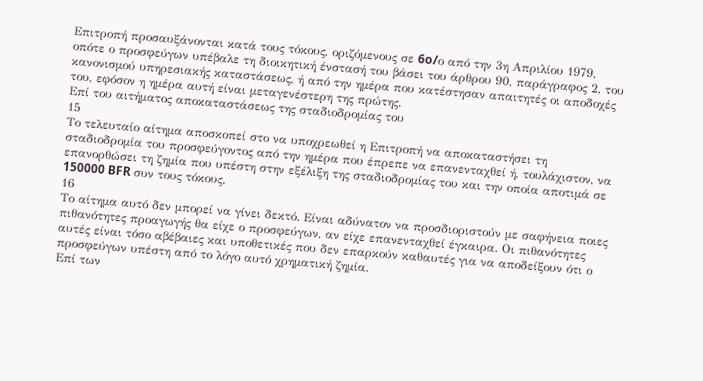Επιτροπή προσαυξάνονται κατά τους τόκους, οριζόμενους σε 6o/ο από την 3η Απριλίου 1979, οπότε ο προσφεύγων υπέβαλε τη διοικητική ένστασή του βάσει του άρθρου 90, παράγραφος 2, του κανονισμού υπηρεσιακής καταστάσεως, ή από την ημέρα που κατέστησαν απαιτητές οι αποδοχές του, εφόσον η ημέρα αυτή είναι μεταγενέστερη της πρώτης.
Επί του αιτήματος αποκαταστάσεως της σταδιοδρομίας του
15
Το τελευταίο αίτημα αποσκοπεί στο να υποχρεωθεί η Επιτροπή να αποκαταστήσει τη σταδιοδρομία του προσφεύγοντος από την ημέρα που έπρεπε να επανενταχθεί ή, τουλάχιστον, να επανορθώσει τη ζημία που υπέστη στην εξέλιξη της σταδιοδρομίας του και την οποία αποτιμά σε 150000 BFR συν τους τόκους.
16
Το αίτημα αυτό δεν μπορεί να γίνει δεκτό. Είναι αδύνατον να προσδιοριστούν με σαφήνεια ποιες πιθανότητες προαγωγής θα είχε ο προσφεύγων, αν είχε επανενταχθεί έγκαιρα. Οι πιθανότητες αυτές είναι τόσο αβέβαιες και υποθετικές που δεν επαρκούν καθαυτές για να αποδείξουν ότι ο προσφεύγων υπέστη από το λόγο αυτό χρηματική ζημία.
Επί των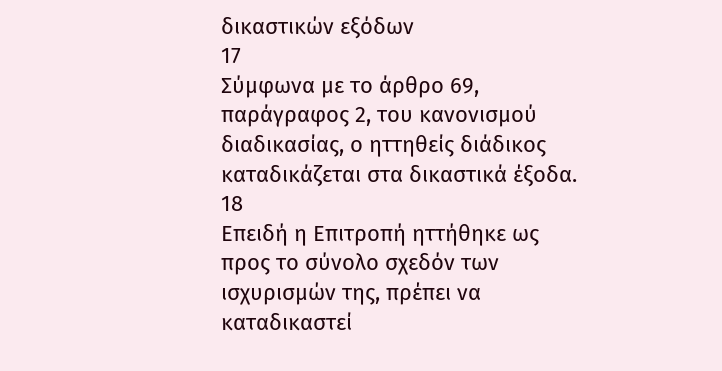δικαστικών εξόδων
17
Σύμφωνα με το άρθρο 69, παράγραφος 2, του κανονισμού διαδικασίας, ο ηττηθείς διάδικος καταδικάζεται στα δικαστικά έξοδα.
18
Επειδή η Επιτροπή ηττήθηκε ως προς το σύνολο σχεδόν των ισχυρισμών της, πρέπει να καταδικαστεί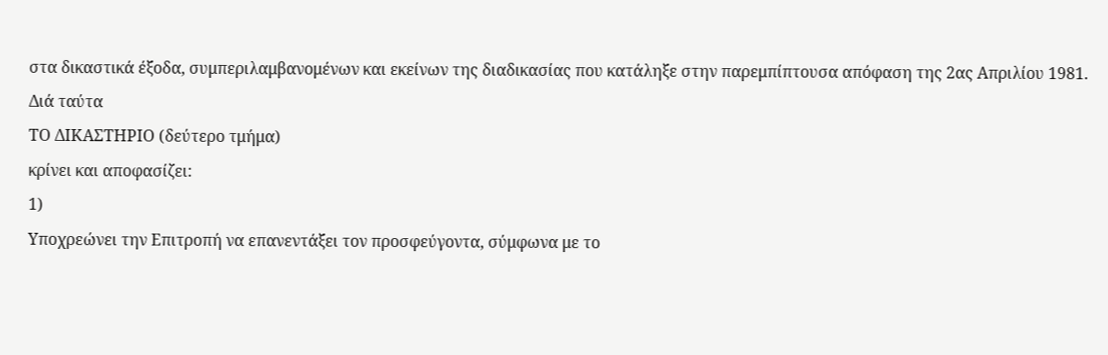στα δικαστικά έξοδα, συμπεριλαμβανομένων και εκείνων της διαδικασίας που κατάληξε στην παρεμπίπτουσα απόφαση της 2ας Απριλίου 1981.
Διά ταύτα
ΤΟ ΔΙΚΑΣΤΗΡΙΟ (δεύτερο τμήμα)
κρίνει και αποφασίζει:
1)
Υποχρεώνει την Επιτροπή να επανεντάξει τον προσφεύγοντα, σύμφωνα με το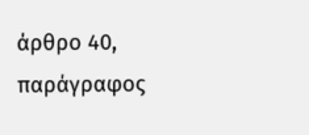άρθρο 40, παράγραφος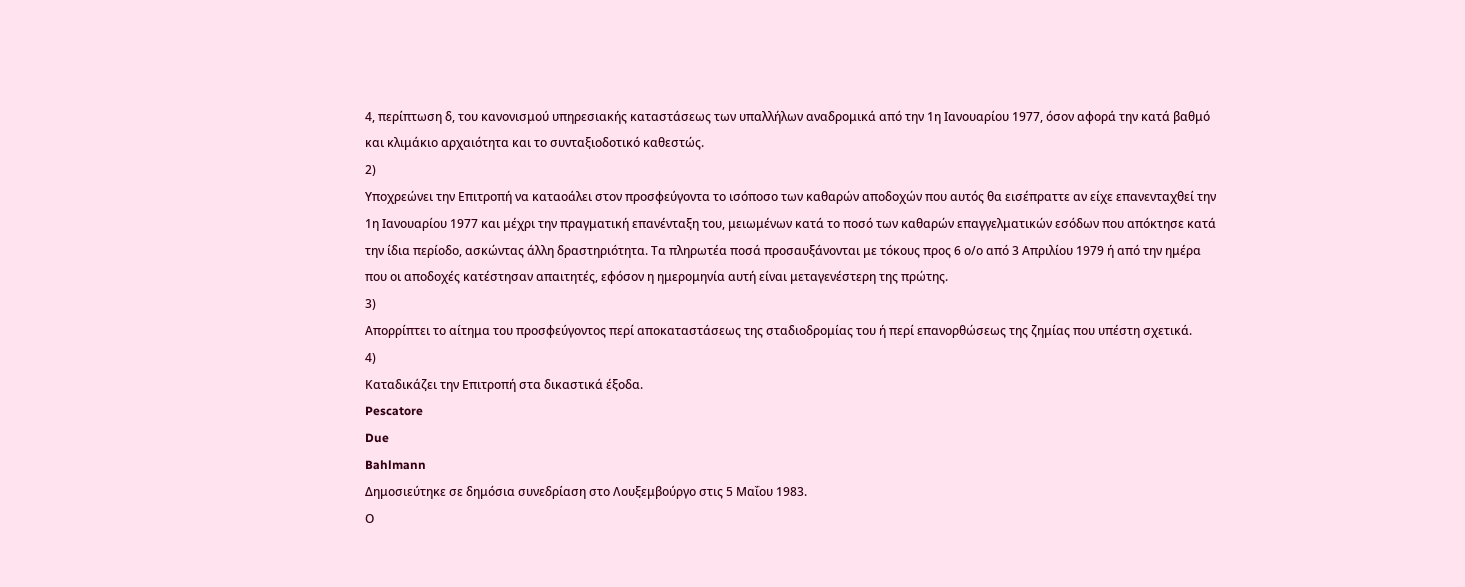4, περίπτωση δ, του κανονισμού υπηρεσιακής καταστάσεως των υπαλλήλων αναδρομικά από την 1η Ιανουαρίου 1977, όσον αφορά την κατά βαθμό και κλιμάκιο αρχαιότητα και το συνταξιοδοτικό καθεστώς.
2)
Υποχρεώνει την Επιτροπή να καταοάλει στον προσφεύγοντα το ισόποσο των καθαρών αποδοχών που αυτός θα εισέπραττε αν είχε επανενταχθεί την 1η Ιανουαρίου 1977 και μέχρι την πραγματική επανένταξη του, μειωμένων κατά το ποσό των καθαρών επαγγελματικών εσόδων που απόκτησε κατά την ίδια περίοδο, ασκώντας άλλη δραστηριότητα. Τα πληρωτέα ποσά προσαυξάνονται με τόκους προς 6 ο/ο από 3 Απριλίου 1979 ή από την ημέρα που οι αποδοχές κατέστησαν απαιτητές, εφόσον η ημερομηνία αυτή είναι μεταγενέστερη της πρώτης.
3)
Απορρίπτει το αίτημα του προσφεύγοντος περί αποκαταστάσεως της σταδιοδρομίας του ή περί επανορθώσεως της ζημίας που υπέστη σχετικά.
4)
Καταδικάζει την Επιτροπή στα δικαστικά έξοδα.
Pescatore
Due
Bahlmann
Δημοσιεύτηκε σε δημόσια συνεδρίαση στο Λουξεμβούργο στις 5 Μαΐου 1983.
Ο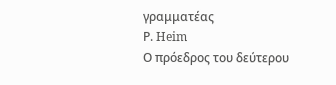γραμματέας
Ρ. Heim
Ο πρόεδρος του δεύτερου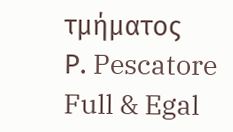τμήματος
Ρ. Pescatore
Full & Egal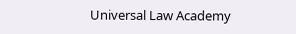Universal Law Academy